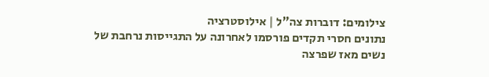צילומים: דוברות צה"ל | אילוסטרציה
נתונים חסרי תקדים פורסמו לאחרונה על התגייסות נרחבת של נשים מאז שפרצה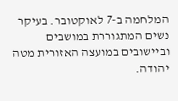המלחמה ב-7 לאוקטובר. בעיקר נשים המתגוררת במושבים וביישובים במועצה האזורית מטה יהודה.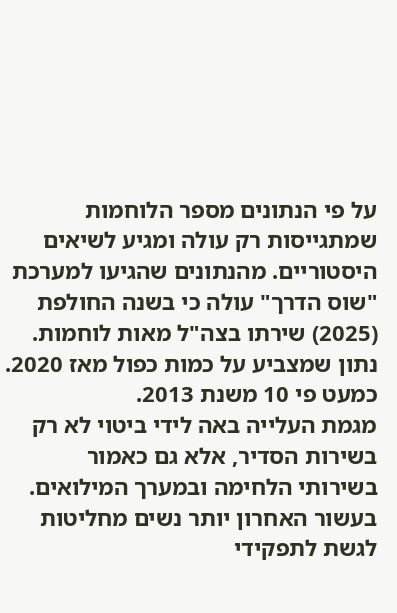על פי הנתונים מספר הלוחמות שמתגייסות רק עולה ומגיע לשיאים היסטוריים. מהנתונים שהגיעו למערכת "שוס הדרך" עולה כי בשנה החולפת (2025) שירתו בצה"ל מאות לוחמות. נתון שמצביע על כמות כפול מאז 2020. כמעט פי 10 משנת 2013.
מגמת העלייה באה לידי ביטוי לא רק בשירות הסדיר, אלא גם כאמור בשירותי הלחימה ובמערך המילואים. בעשור האחרון יותר נשים מחליטות לגשת לתפקידי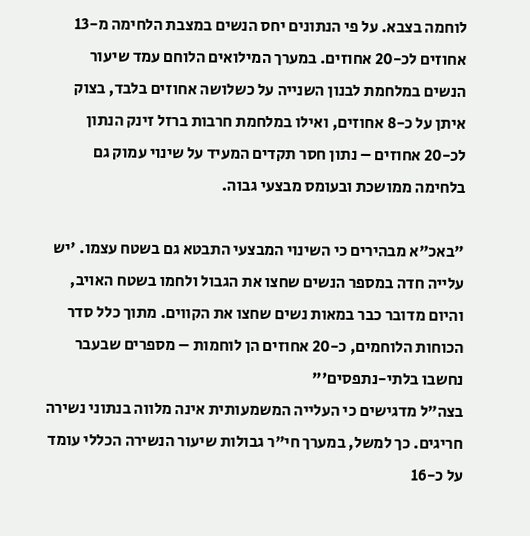לוחמה בצבא. על פי הנתונים יחס הנשים במצבת הלחימה מ-13 אחוזים לכ-20 אחוזים. במערך המילואים הלוחם עמד שיעור הנשים במלחמת לבנון השנייה על כשלושה אחוזים בלבד, בצוק איתן על כ-8 אחוזים, ואילו במלחמת חרבות ברזל זינק הנתון לכ-20 אחוזים – נתון חסר תקדים המעיד על שינוי עמוק גם בלחימה ממושכת ובעומס מבצעי גבוה.

"באכ"א מבהירים כי השינוי המבצעי התבטא גם בשטח עצמו. 'יש עלייה חדה במספר הנשים שחצו את הגבול ולחמו בשטח האויב, והיום מדובר כבר במאות נשים שחצו את הקווים. מתוך כלל סדר הכוחות הלוחמים, כ-20 אחוזים הן לוחמות – מספרים שבעבר נחשבו בלתי-נתפסים'"
בצה"ל מדגישים כי העלייה המשמעותית אינה מלווה בנתוני נשירה חריגים. כך למשל, במערך חי"ר גבולות שיעור הנשירה הכללי עומד על כ-16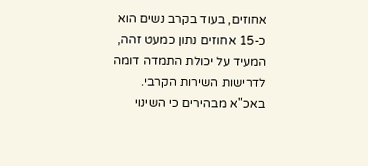אחוזים, בעוד בקרב נשים הוא כ-15 אחוזים נתון כמעט זהה, המעיד על יכולת התמדה דומה לדרישות השירות הקרבי.
באכ"א מבהירים כי השינוי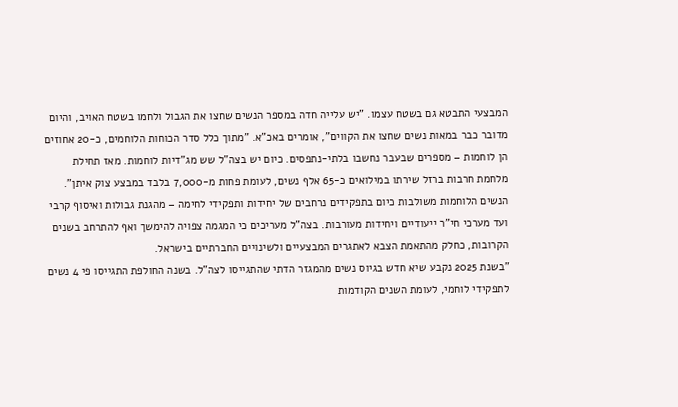המבצעי התבטא גם בשטח עצמו. "יש עלייה חדה במספר הנשים שחצו את הגבול ולחמו בשטח האויב, והיום מדובר כבר במאות נשים שחצו את הקווים", אומרים באכ"א. "מתוך כלל סדר הכוחות הלוחמים, כ-20 אחוזים הן לוחמות – מספרים שבעבר נחשבו בלתי-נתפסים. כיום יש בצה"ל שש מג"דיות לוחמות. מאז תחילת מלחמת חרבות ברזל שירתו במילואים כ-65 אלף נשים, לעומת פחות מ-7,000 בלבד במבצע צוק איתן".
הנשים הלוחמות משולבות כיום בתפקידים נרחבים של יחידות ותפקידי לחימה – מהגנת גבולות ואיסוף קרבי ועד מערכי חי"ר ייעודיים ויחידות מעורבות. בצה"ל מעריכים כי המגמה צפויה להימשך ואף להתרחב בשנים הקרובות, כחלק מהתאמת הצבא לאתגרים המבצעיים ולשינויים החברתיים בישראל.
"בשנת 2025 נקבע שיא חדש בגיוס נשים מהמגזר הדתי שהתגייסו לצה"ל. בשנה החולפת התגייסו פי 4 נשים לתפקידי לוחמי, לעומת השנים הקודמות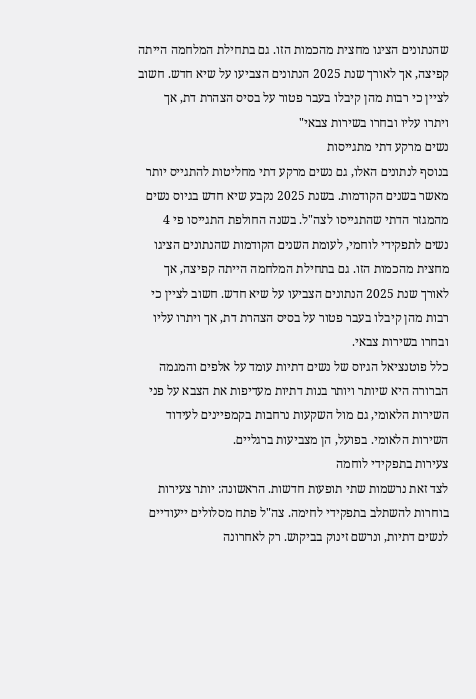שהנתונים הציגו מחצית מהכמות הזו. גם בתחילת המלחמה הייתה קפיצה, אך לאורך שנת 2025 הנתונים הצביעו על שיא חדש. חשוב לציין כי רבות מהן קיבלו בעבר פטור על בסיס הצהרת דת, אך ויתרו עליו ובחרו בשירות צבאי"
נשים מרקע דתי מתגייסות
בנוסף לנתונים האלו, גם נשים מרקע דתי מחליטות להתגייס יותר מאשר בשנים הקודמות. בשנת 2025 נקבע שיא חדש בגיוס נשים מהמגזר הדתי שהתגייסו לצה"ל. בשנה החולפת התגייסו פי 4 נשים לתפקידי לוחמי, לעומת השנים הקודמות שהנתונים הציגו מחצית מהכמות הזו. גם בתחילת המלחמה הייתה קפיצה, אך לאורך שנת 2025 הנתונים הצביעו על שיא חדש. חשוב לציין כי רבות מהן קיבלו בעבר פטור על בסיס הצהרת דת, אך ויתרו עליו ובחרו בשירות צבאי.
כלל פוטנציאל הגיוס של נשים דתיות עומד על אלפים והמגמה הברורה היא שיותר ויותר בנות דתיות מעדיפות את הצבא על פני השירות הלאומי, גם מול השקעות נרחבות בקמפיינים לעידוד השירות הלאומי. בפועל, הן מצביעות ברגליים.
צעירות בתפקידי לוחמה
לצד זאת נרשמות שתי תופעות חדשות. הראשונה: יותר צעירות בוחרות להשתלב בתפקידי לחימה. צה"ל פתח מסלולים ייעודיים לנשים דתיות, ונרשם זינוק בביקוש. רק לאחרונה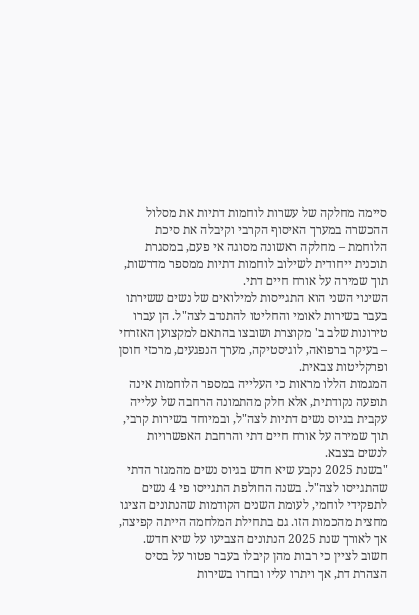סיימה מחלקה של עשרות לוחמות דתיות את מסלול ההכשרה במערך האיסוף הקרבי וקיבלה את סיכת הלוחמת – מחלקה ראשונה מסוגה אי פעם, במסגרת תוכנית ייחודית לשילוב לוחמות דתיות ממספר מדרשות, תוך שמירה על אורח חיים דתי.
השינוי השני הוא התגייסות למילואים של נשים ששירתו בעבר בשירות לאומי והחליטו להתנדב לצה"ל. הן עברו טירונות שלב ב' מקוצרת ושובצו בהתאם למקצוען האזרחי – בעיקר ברפואה, לוגיסטיקה, מערך הנפגעים, מרכזי חוסן ופרקליטות צבאית.
המגמות הללו מראות כי העלייה במספר הלוחמות אינה תופעה נקודתית, אלא חלק מהתמונה הרחבה של עלייה עקבית בגיוס נשים דתיות לצה"ל, ובמיוחד בשירות קרבי, תוך שמירה על אורח חיים דתי והרחבת האפשרויות לנשים בצבא.
"בשנת 2025 נקבע שיא חדש בגיוס נשים מהמגזר הדתי שהתגייסו לצה"ל. בשנה החולפת התגייסו פי 4 נשים לתפקידי לוחמי, לעומת השנים הקודמות שהנתונים הציגו מחצית מהכמות הזו. גם בתחילת המלחמה הייתה קפיצה, אך לאורך שנת 2025 הנתונים הצביעו על שיא חדש. חשוב לציין כי רבות מהן קיבלו בעבר פטור על בסיס הצהרת דת, אך ויתרו עליו ובחרו בשירות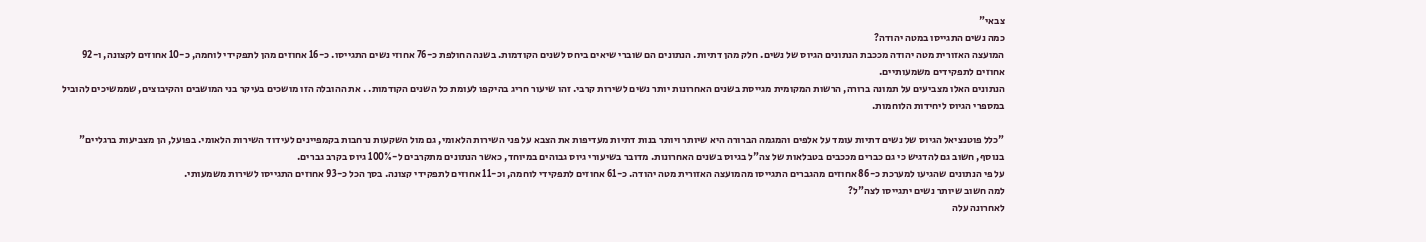צבאי"
כמה נשים התגייסו במטה יהודה?
המועצה האזורית מטה יהודה מככבת הנתונים הגיוס של נשים. חלק מהן דתיות. הנתונים הם שוברי שיאים ביחס לשנים הקודמות. בשנה החולפת כ-76 אחוזי נשים התגייסו. כ-16 אחוזים מהן לתפקידי לוחמה, כ-10 אחוזים לקצונה, ו-92 אחוזים לתפקידים משמעותיים.
הנתונים האלו מצביעים על תמונה ברורה, הרשות המקומית מגייסת בשנים האחרונות יותר נשים לשירות קרבי. זהו שיעור חריג בהיקפו לעומת כל השנים הקודמות. . את ההובלה הזו מושכים בעיקר בני המושבים והקיבוצים, שממשיכים להוביל במספרי הגיוס ליחידות הלוחמות.

"כלל פוטנציאל הגיוס של נשים דתיות עומד על אלפים והמגמה הברורה היא שיותר ויותר בנות דתיות מעדיפות את הצבא על פני השירות הלאומי, גם מול השקעות נרחבות בקמפיינים לעידוד השירות הלאומי. בפועל, הן מצביעות ברגליים"
בנוסף, חשוב גם להדגיש כי גם כברים מככבים בטבלאות של צה"ל בגיוס בשנים האחרונות. מדובר בשיעורי גיוס גבוהים במיוחד, כאשר הנתונים מתקרבים ל-100% גיוס בקרב גברים.
על פי הנתונים שהגיעו למערכת כ-86 אחוזים מהגברים התגייסו מהמועצה האזורית מטה יהודה. כ-61 אחוזים לתפקידי לוחמה, וכ-11 אחוזים לתפקידי קצונה. בסך הכל כ-93 אחוזים התגייסו לשירות משמעותי.
למה חשוב שיותר נשים יתגייסו לצה"ל?
לאחרונה עלה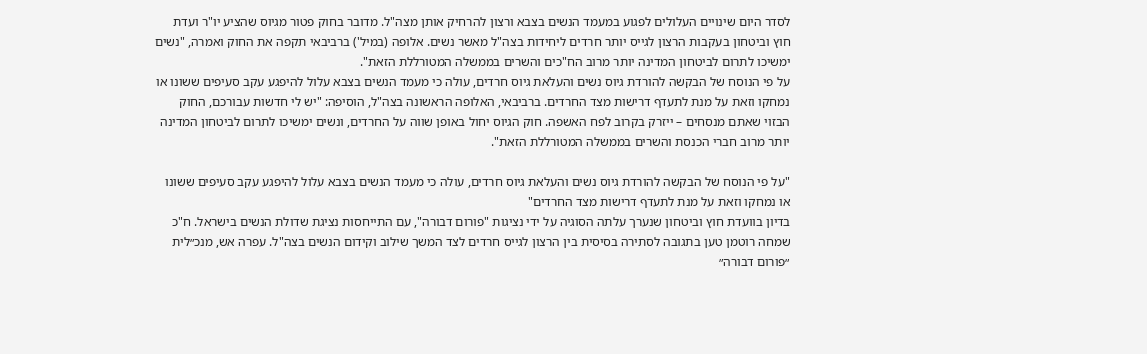לסדר היום שינויים העלולים לפגוע במעמד הנשים בצבא ורצון להרחיק אותן מצה"ל. מדובר בחוק פטור מגיוס שהציע יו"ר ועדת חוץ וביטחון בעקבות הרצון לגייס יותר חרדים ליחידות בצה"ל מאשר נשים. אלופה (במיל') ברביבאי תקפה את החוק ואמרה, "נשים ימשיכו לתרום לביטחון המדינה יותר מרוב הח"כים והשרים בממשלה המטורללת הזאת".
על פי הנוסח של הבקשה להורדת גיוס נשים והעלאת גיוס חרדים, עולה כי מעמד הנשים בצבא עלול להיפגע עקב סעיפים ששונו או נמחקו וזאת על מנת לתעדף דרישות מצד החרדים. ברביבאי, האלופה הראשונה בצה"ל, הוסיפה: "יש לי חדשות עבורכם, החוק הבזוי שאתם מנסחים – ייזרק בקרוב לפח האשפה. חוק הגיוס יחול באופן שווה על החרדים, ונשים ימשיכו לתרום לביטחון המדינה יותר מרוב חברי הכנסת והשרים בממשלה המטורללת הזאת".

"על פי הנוסח של הבקשה להורדת גיוס נשים והעלאת גיוס חרדים, עולה כי מעמד הנשים בצבא עלול להיפגע עקב סעיפים ששונו או נמחקו וזאת על מנת לתעדף דרישות מצד החרדים"
בדיון בוועדת חוץ וביטחון שנערך עלתה הסוגיה על ידי נציגות "פורום דבורה", עם התייחסות נציגת שדולת הנשים בישראל. ח"כ שמחה רוטמן טען בתגובה לסתירה בסיסית בין הרצון לגייס חרדים לצד המשך שילוב וקידום הנשים בצה"ל. עפרה אש, מנכ״לית ״פורום דבורה״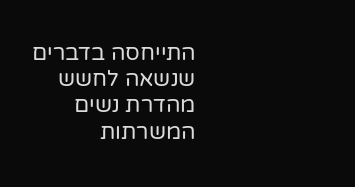התייחסה בדברים שנשאה לחשש מהדרת נשים המשרתות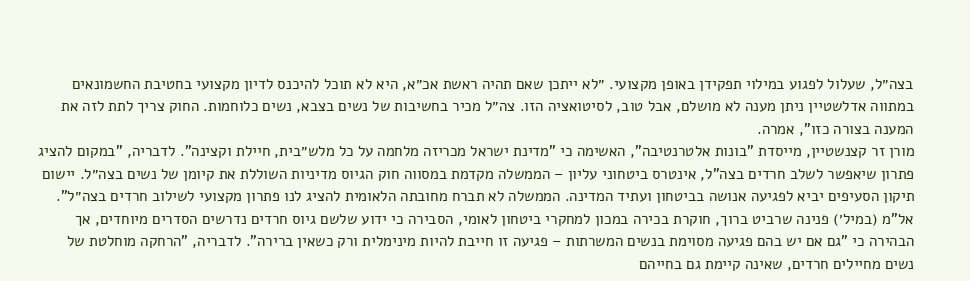בצה״ל, שעלול לפגוע במילוי תפקידן באופן מקצועי. ״לא ייתכן שאם תהיה ראשת אכ״א, היא לא תוכל להיכנס לדיון מקצועי בחטיבת החשמונאים במתווה אדלשטיין ניתן מענה לא מושלם, אבל טוב, לסיטואציה הזו. צה״ל מכיר בחשיבות של נשים בצבא, נשים כלוחמות. החוק צריך לתת לזה את המענה בצורה כזו", אמרה.
מורן זר קצנשטיין, מייסדת "בונות אלטרנטיבה", האשימה כי "מדינת ישראל מכריזה מלחמה על כל מלש״בית, חיילת וקצינה". לדבריה, "במקום להציג פתרון שיאפשר לשלב חרדים בצה"ל, אינטרס ביטחוני עליון – הממשלה מקדמת במסווה חוק הגיוס מדיניות השוללת את קיומן של נשים בצה״ל. יישום תיקון הסעיפים יביא לפגיעה אנושה בביטחון ועתיד המדינה. הממשלה לא תברח מחובתה הלאומית להציג לנו פתרון מקצועי לשילוב חרדים בצה״ל".
אל"מ (במיל׳) פנינה שרביט ברוך, חוקרת בכירה במכון למחקרי ביטחון לאומי, הסבירה כי ידוע שלשם גיוס חרדים נדרשים הסדרים מיוחדים, אך הבהירה כי "גם אם יש בהם פגיעה מסוימת בנשים המשרתות – פגיעה זו חייבת להיות מינימלית ורק כשאין ברירה". לדבריה, "הרחקה מוחלטת של נשים מחיילים חרדים, שאינה קיימת גם בחייהם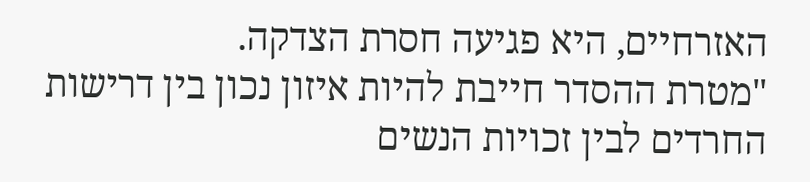האזרחיים, היא פגיעה חסרת הצדקה.
"מטרת ההסדר חייבת להיות איזון נכון בין דרישות החרדים לבין זכויות הנשים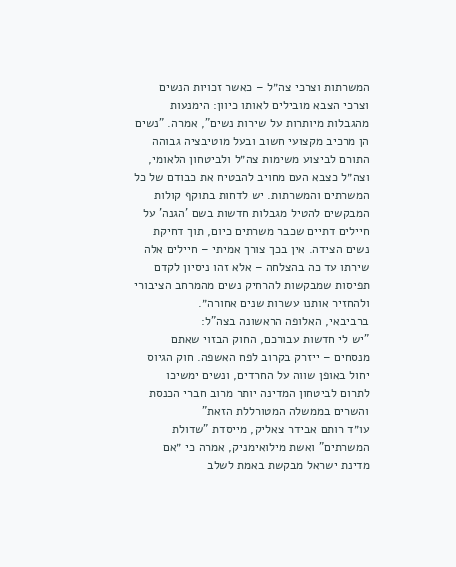המשרתות וצרכי צה״ל – כאשר זכויות הנשים וצרכי הצבא מובילים לאותו כיוון: הימנעות מהגבלות מיותרות על שירות נשים", אמרה. "נשים הן מרכיב מקצועי חשוב ובעל מוטיבציה גבוהה התורם לביצוע משימות צה״ל ולביטחון הלאומי, וצה״ל כצבא העם מחויב להבטיח את כבודם של כל המשרתים והמשרתות. יש לדחות בתוקף קולות המבקשים להטיל מגבלות חדשות בשם 'הגנה' על חיילים דתיים שכבר משרתים כיום, תוך דחיקת נשים הצידה. אין בכך צורך אמיתי – חיילים אלה שירתו עד כה בהצלחה – אלא זהו ניסיון לקדם תפיסות שמבקשות להרחיק נשים מהמרחב הציבורי ולהחזיר אותנו עשרות שנים אחורה״.
ברביבאי, האלופה הראשונה בצה"ל:
"יש לי חדשות עבורכם, החוק הבזוי שאתם מנסחים – ייזרק בקרוב לפח האשפה. חוק הגיוס יחול באופן שווה על החרדים, ונשים ימשיכו לתרום לביטחון המדינה יותר מרוב חברי הכנסת והשרים בממשלה המטורללת הזאת"
עו״ד רותם אבידר צאליק, מייסדת "שדולת המשרתים" ואשת מילואימניק, אמרה כי ״אם מדינת ישראל מבקשת באמת לשלב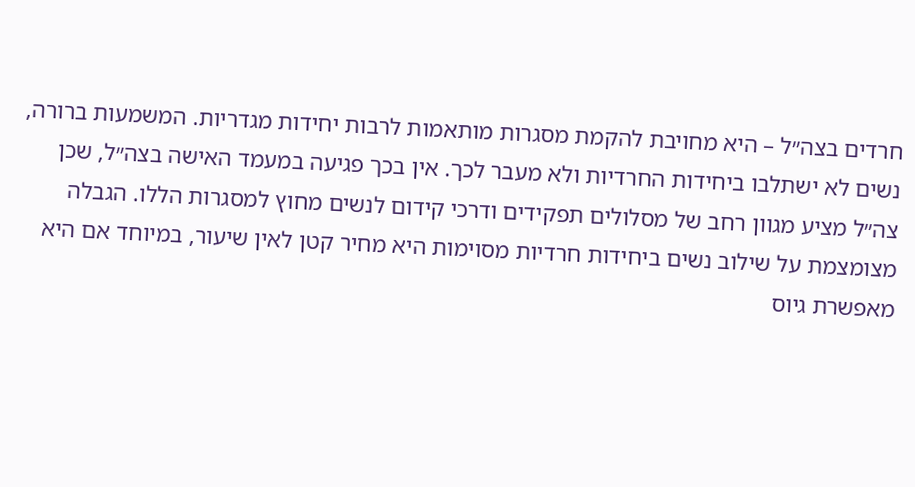חרדים בצה״ל – היא מחויבת להקמת מסגרות מותאמות לרבות יחידות מגדריות. המשמעות ברורה, נשים לא ישתלבו ביחידות החרדיות ולא מעבר לכך. אין בכך פגיעה במעמד האישה בצה״ל, שכן צה״ל מציע מגוון רחב של מסלולים תפקידים ודרכי קידום לנשים מחוץ למסגרות הללו. הגבלה מצומצמת על שילוב נשים ביחידות חרדיות מסוימות היא מחיר קטן לאין שיעור, במיוחד אם היא מאפשרת גיוס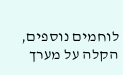לוחמים נוספים, הקלה על מערך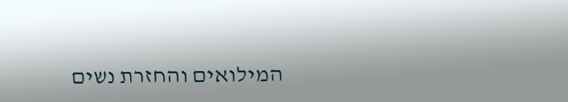המילואים והחזרת נשים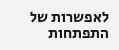לאפשרות של התפתחות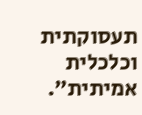תעסוקתית וכלכלית אמיתית״.